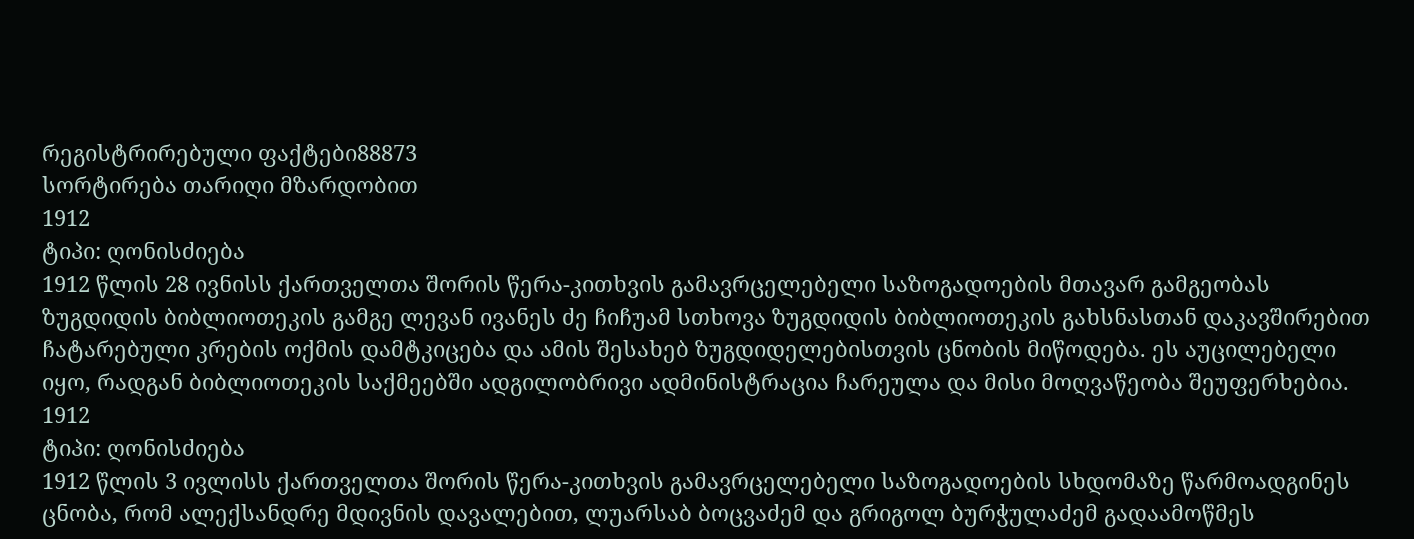რეგისტრირებული ფაქტები88873
სორტირება თარიღი მზარდობით
1912
ტიპი: ღონისძიება
1912 წლის 28 ივნისს ქართველთა შორის წერა-კითხვის გამავრცელებელი საზოგადოების მთავარ გამგეობას ზუგდიდის ბიბლიოთეკის გამგე ლევან ივანეს ძე ჩიჩუამ სთხოვა ზუგდიდის ბიბლიოთეკის გახსნასთან დაკავშირებით ჩატარებული კრების ოქმის დამტკიცება და ამის შესახებ ზუგდიდელებისთვის ცნობის მიწოდება. ეს აუცილებელი იყო, რადგან ბიბლიოთეკის საქმეებში ადგილობრივი ადმინისტრაცია ჩარეულა და მისი მოღვაწეობა შეუფერხებია.
1912
ტიპი: ღონისძიება
1912 წლის 3 ივლისს ქართველთა შორის წერა-კითხვის გამავრცელებელი საზოგადოების სხდომაზე წარმოადგინეს ცნობა, რომ ალექსანდრე მდივნის დავალებით, ლუარსაბ ბოცვაძემ და გრიგოლ ბურჭულაძემ გადაამოწმეს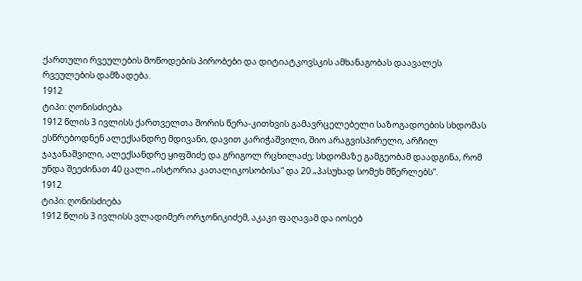ქართული რვეულების მოწოდების პირობები და დიტიატკოვსკის ამხანაგობას დაავალეს რვეულების დამზადება.
1912
ტიპი: ღონისძიება
1912 წლის 3 ივლისს ქართველთა შორის წერა-კითხვის გამავრცელებელი საზოგადოების სხდომას ესწრებოდნენ ალექსანდრე მდივანი, დავით კარიჭაშვილი, შიო არაგვისპირელი, არჩილ ჯაჯანაშვილი, ალექსანდრე ყიფშიძე და გრიგოლ რცხილაძე; სხდომაზე გამგეობამ დაადგინა, რომ უნდა შეეძინათ 40 ცალი „ისტორია კათალიკოსობისა“ და 20 „პასუხად სომეხ მწერლებს“.
1912
ტიპი: ღონისძიება
1912 წლის 3 ივლისს ვლადიმერ ორჯონიკიძემ, აკაკი ფაღავამ და იოსებ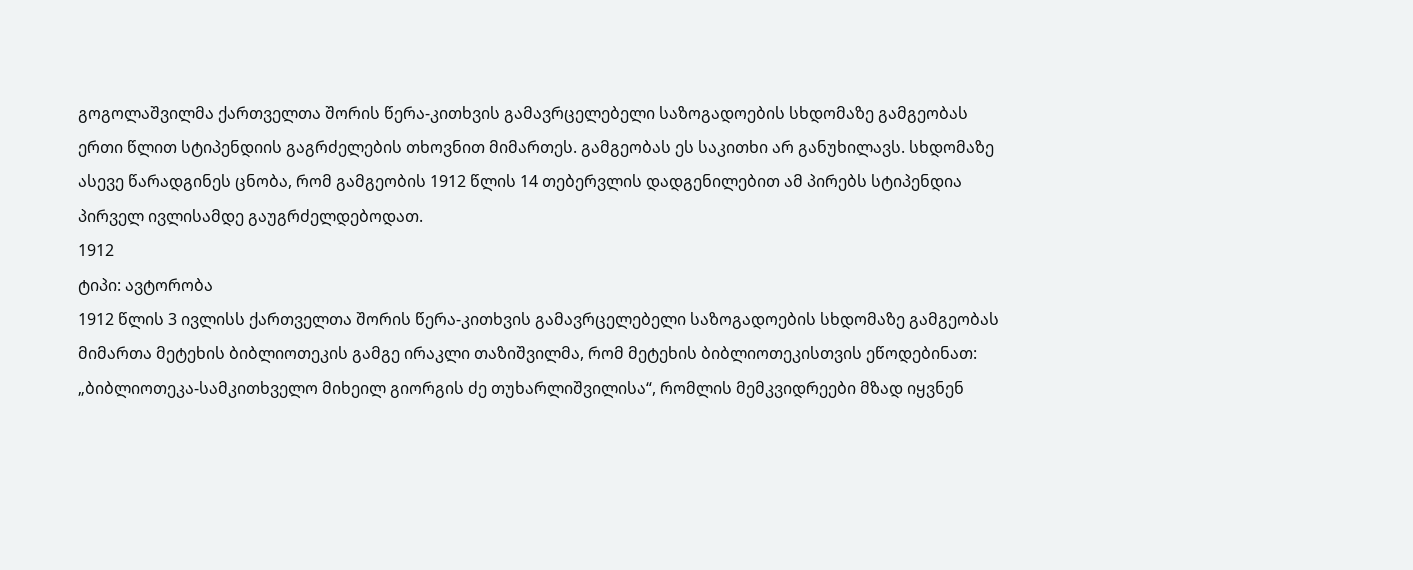გოგოლაშვილმა ქართველთა შორის წერა-კითხვის გამავრცელებელი საზოგადოების სხდომაზე გამგეობას ერთი წლით სტიპენდიის გაგრძელების თხოვნით მიმართეს. გამგეობას ეს საკითხი არ განუხილავს. სხდომაზე ასევე წარადგინეს ცნობა, რომ გამგეობის 1912 წლის 14 თებერვლის დადგენილებით ამ პირებს სტიპენდია პირველ ივლისამდე გაუგრძელდებოდათ.
1912
ტიპი: ავტორობა
1912 წლის 3 ივლისს ქართველთა შორის წერა-კითხვის გამავრცელებელი საზოგადოების სხდომაზე გამგეობას მიმართა მეტეხის ბიბლიოთეკის გამგე ირაკლი თაზიშვილმა, რომ მეტეხის ბიბლიოთეკისთვის ეწოდებინათ: „ბიბლიოთეკა-სამკითხველო მიხეილ გიორგის ძე თუხარლიშვილისა“, რომლის მემკვიდრეები მზად იყვნენ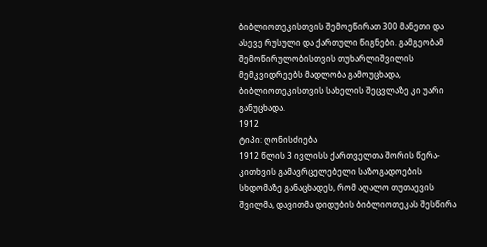ბიბლიოთეკისთვის შემოეწირათ 300 მანეთი და ასევე რუსული და ქართული წიგნები. გამგეობამ შემოწირულობისთვის თუხარლიშვილის მემკვიდრეებს მადლობა გამოუცხადა, ბიბლიოთეკისთვის სახელის შეცვლაზე კი უარი განუცხადა.
1912
ტიპი: ღონისძიება
1912 წლის 3 ივლისს ქართველთა შორის წერა-კითხვის გამავრცელებელი საზოგადოების სხდომაზე განაცხადეს, რომ აღალო თუთაევის შვილმა, დავითმა დიდუბის ბიბლიოთეკას შესწირა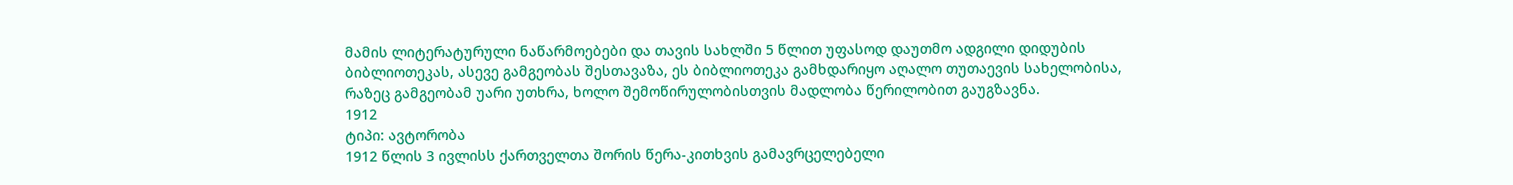მამის ლიტერატურული ნაწარმოებები და თავის სახლში 5 წლით უფასოდ დაუთმო ადგილი დიდუბის ბიბლიოთეკას, ასევე გამგეობას შესთავაზა, ეს ბიბლიოთეკა გამხდარიყო აღალო თუთაევის სახელობისა, რაზეც გამგეობამ უარი უთხრა, ხოლო შემოწირულობისთვის მადლობა წერილობით გაუგზავნა.
1912
ტიპი: ავტორობა
1912 წლის 3 ივლისს ქართველთა შორის წერა-კითხვის გამავრცელებელი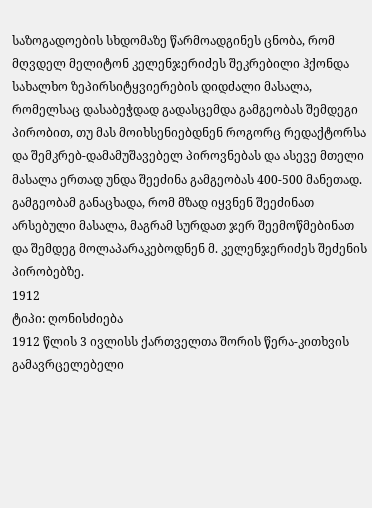საზოგადოების სხდომაზე წარმოადგინეს ცნობა, რომ მღვდელ მელიტონ კელენჯერიძეს შეკრებილი ჰქონდა სახალხო ზეპირსიტყვიერების დიდძალი მასალა, რომელსაც დასაბეჭდად გადასცემდა გამგეობას შემდეგი პირობით, თუ მას მოიხსენიებდნენ როგორც რედაქტორსა და შემკრებ-დამამუშავებელ პიროვნებას და ასევე მთელი მასალა ერთად უნდა შეეძინა გამგეობას 400-500 მანეთად. გამგეობამ განაცხადა, რომ მზად იყვნენ შეეძინათ არსებული მასალა, მაგრამ სურდათ ჯერ შეემოწმებინათ და შემდეგ მოლაპარაკებოდნენ მ. კელენჯერიძეს შეძენის პირობებზე.
1912
ტიპი: ღონისძიება
1912 წლის 3 ივლისს ქართველთა შორის წერა-კითხვის გამავრცელებელი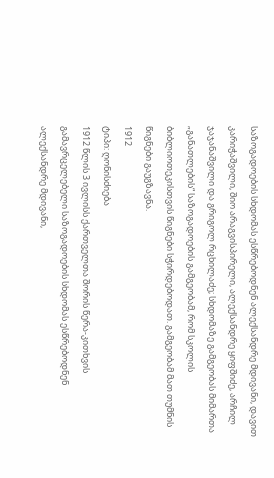საზოგადოების სხდომას ესწრებოდნენ ალექსანდრე მდივანი, დავით კარიჭაშვილი, შიო არაგვისპირელი, ალექსანდრე ყიფშიძე, არჩილ ჯაჯანაშვილი და გრიგოლ რცხილაძე; სხდომაზე გამგეობას მიმართა „განათლების“ საზოგადოების გამგეობამ, რომ სკოლის ბიბლიოთეკისთვის წიგნები სჭირდებოდათ. გამგეობამ მათ თუმნის წიგნები გაუგზავნა.
1912
ტიპი: ღონისძიება
1912 წლის 3 ივლისს ქართველთა შორის წერა-კითხვის გამავრცელებელი საზოგადოების სხდომას ესწრებოდნენ ალექსანდრე მდივანი,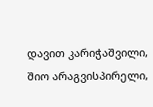დავით კარიჭაშვილი, შიო არაგვისპირელი,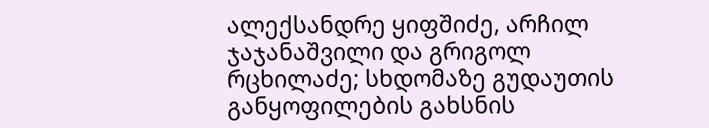ალექსანდრე ყიფშიძე, არჩილ ჯაჯანაშვილი და გრიგოლ რცხილაძე; სხდომაზე გუდაუთის განყოფილების გახსნის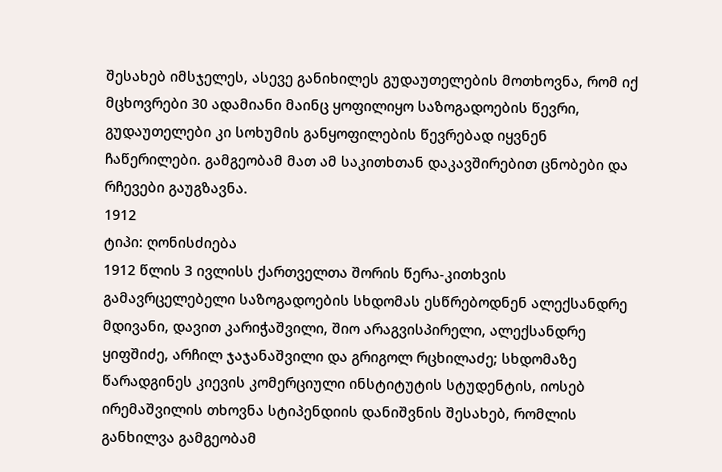შესახებ იმსჯელეს, ასევე განიხილეს გუდაუთელების მოთხოვნა, რომ იქ მცხოვრები 30 ადამიანი მაინც ყოფილიყო საზოგადოების წევრი, გუდაუთელები კი სოხუმის განყოფილების წევრებად იყვნენ ჩაწერილები. გამგეობამ მათ ამ საკითხთან დაკავშირებით ცნობები და რჩევები გაუგზავნა.
1912
ტიპი: ღონისძიება
1912 წლის 3 ივლისს ქართველთა შორის წერა-კითხვის გამავრცელებელი საზოგადოების სხდომას ესწრებოდნენ ალექსანდრე მდივანი, დავით კარიჭაშვილი, შიო არაგვისპირელი, ალექსანდრე ყიფშიძე, არჩილ ჯაჯანაშვილი და გრიგოლ რცხილაძე; სხდომაზე წარადგინეს კიევის კომერციული ინსტიტუტის სტუდენტის, იოსებ ირემაშვილის თხოვნა სტიპენდიის დანიშვნის შესახებ, რომლის განხილვა გამგეობამ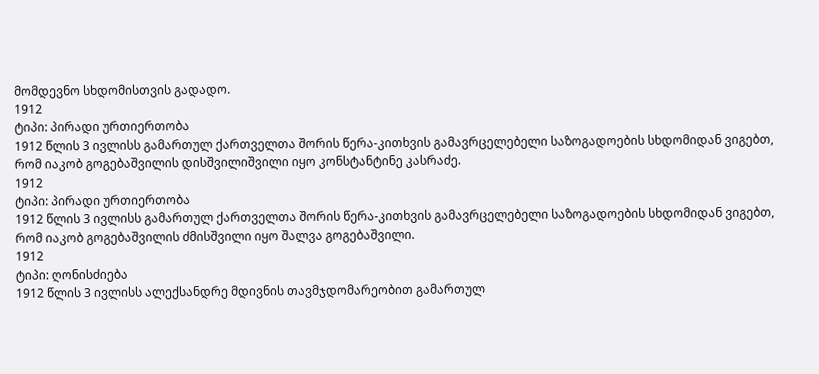მომდევნო სხდომისთვის გადადო.
1912
ტიპი: პირადი ურთიერთობა
1912 წლის 3 ივლისს გამართულ ქართველთა შორის წერა-კითხვის გამავრცელებელი საზოგადოების სხდომიდან ვიგებთ, რომ იაკობ გოგებაშვილის დისშვილიშვილი იყო კონსტანტინე კასრაძე.
1912
ტიპი: პირადი ურთიერთობა
1912 წლის 3 ივლისს გამართულ ქართველთა შორის წერა-კითხვის გამავრცელებელი საზოგადოების სხდომიდან ვიგებთ, რომ იაკობ გოგებაშვილის ძმისშვილი იყო შალვა გოგებაშვილი.
1912
ტიპი: ღონისძიება
1912 წლის 3 ივლისს ალექსანდრე მდივნის თავმჯდომარეობით გამართულ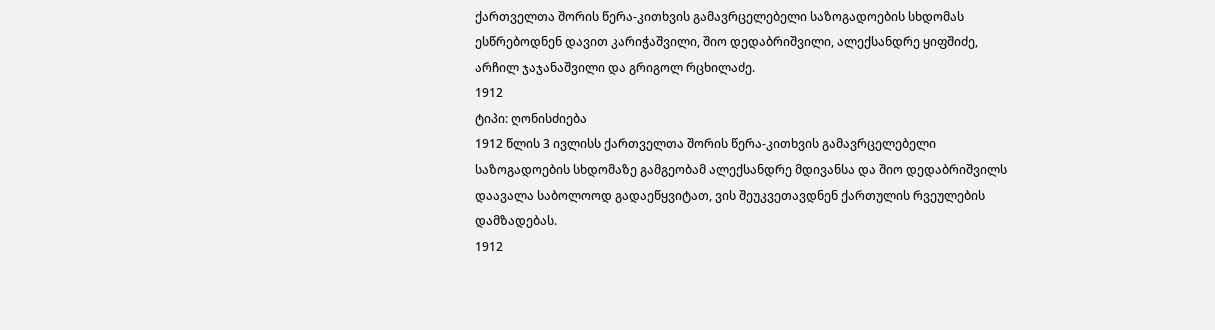ქართველთა შორის წერა-კითხვის გამავრცელებელი საზოგადოების სხდომას ესწრებოდნენ დავით კარიჭაშვილი, შიო დედაბრიშვილი, ალექსანდრე ყიფშიძე, არჩილ ჯაჯანაშვილი და გრიგოლ რცხილაძე.
1912
ტიპი: ღონისძიება
1912 წლის 3 ივლისს ქართველთა შორის წერა-კითხვის გამავრცელებელი საზოგადოების სხდომაზე გამგეობამ ალექსანდრე მდივანსა და შიო დედაბრიშვილს დაავალა საბოლოოდ გადაეწყვიტათ, ვის შეუკვეთავდნენ ქართულის რვეულების დამზადებას.
1912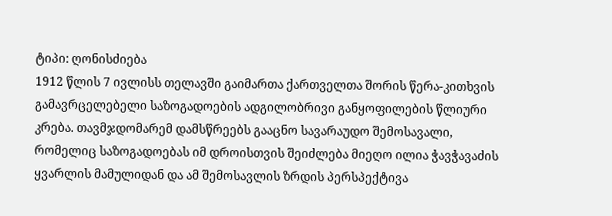ტიპი: ღონისძიება
1912 წლის 7 ივლისს თელავში გაიმართა ქართველთა შორის წერა-კითხვის გამავრცელებელი საზოგადოების ადგილობრივი განყოფილების წლიური კრება. თავმჯდომარემ დამსწრეებს გააცნო სავარაუდო შემოსავალი, რომელიც საზოგადოებას იმ დროისთვის შეიძლება მიეღო ილია ჭავჭავაძის ყვარლის მამულიდან და ამ შემოსავლის ზრდის პერსპექტივა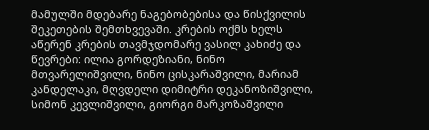მამულში მდებარე ნაგებობებისა და წისქვილის შეკეთების შემთხვევაში. კრების ოქმს ხელს აწერენ კრების თავმჯდომარე ვასილ კახიძე და წევრები: ილია გორდეზიანი, ნინო მთვარელიშვილი, ნინო ცისკარაშვილი, მარიამ კანდელაკი, მღვდელი დიმიტრი დეკანოზიშვილი, სიმონ კევლიშვილი, გიორგი მარკოზაშვილი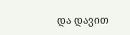და დავით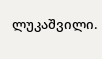ლუკაშვილი.